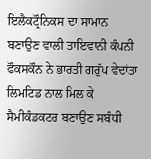ਇਲੈਕਟ੍ਰੌਨਿਕਸ ਦਾ ਸਾਮਾਨ ਬਣਾਉਣ ਵਾਲੀ ਤਾਇਵਾਨੀ ਕੰਪਨੀ ਫੌਕਸਕੌਨ ਨੇ ਭਾਰਤੀ ਗਰੁੱਪ ਵੇਦਾਂਤਾ ਲਿਮਟਿਡ ਨਾਲ ਮਿਲ ਕੇ ਸੈਮੀਕੰਡਕਟਰ ਬਣਾਉਣ ਸਬੰਧੀ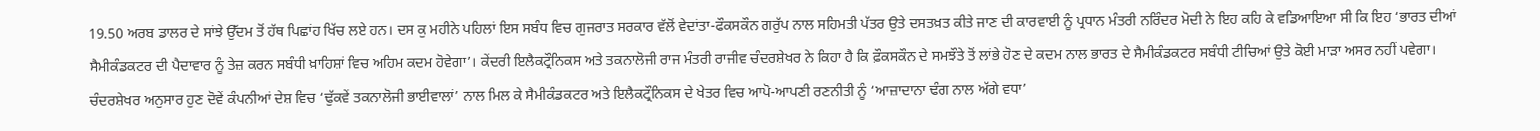19.50 ਅਰਬ ਡਾਲਰ ਦੇ ਸਾਂਝੇ ਉੱਦਮ ਤੋਂ ਹੱਥ ਪਿਛਾਂਹ ਖਿੱਚ ਲਏ ਹਨ। ਦਸ ਕੁ ਮਹੀਨੇ ਪਹਿਲਾਂ ਇਸ ਸਬੰਧ ਵਿਚ ਗੁਜਰਾਤ ਸਰਕਾਰ ਵੱਲੋਂ ਵੇਦਾਂਤਾ-ਫੌਕਸਕੌਨ ਗਰੁੱਪ ਨਾਲ ਸਹਿਮਤੀ ਪੱਤਰ ਉਤੇ ਦਸਤਖ਼ਤ ਕੀਤੇ ਜਾਣ ਦੀ ਕਾਰਵਾਈ ਨੂੰ ਪ੍ਰਧਾਨ ਮੰਤਰੀ ਨਰਿੰਦਰ ਮੋਦੀ ਨੇ ਇਹ ਕਹਿ ਕੇ ਵਡਿਆਇਆ ਸੀ ਕਿ ਇਹ ‘ਭਾਰਤ ਦੀਆਂ ਸੈਮੀਕੰਡਕਟਰ ਦੀ ਪੈਦਾਵਾਰ ਨੂੰ ਤੇਜ਼ ਕਰਨ ਸਬੰਧੀ ਖ਼ਾਹਿਸ਼ਾਂ ਵਿਚ ਅਹਿਮ ਕਦਮ ਹੋਵੇਗਾ’। ਕੇਂਦਰੀ ਇਲੈਕਟ੍ਰੌਨਿਕਸ ਅਤੇ ਤਕਨਾਲੋਜੀ ਰਾਜ ਮੰਤਰੀ ਰਾਜੀਵ ਚੰਦਰਸ਼ੇਖਰ ਨੇ ਕਿਹਾ ਹੈ ਕਿ ਫ਼ੌਕਸਕੌਨ ਦੇ ਸਮਝੌਤੇ ਤੋਂ ਲਾਂਭੇ ਹੋਣ ਦੇ ਕਦਮ ਨਾਲ ਭਾਰਤ ਦੇ ਸੈਮੀਕੰਡਕਟਰ ਸਬੰਧੀ ਟੀਚਿਆਂ ਉਤੇ ਕੋਈ ਮਾੜਾ ਅਸਰ ਨਹੀਂ ਪਵੇਗਾ। ਚੰਦਰਸ਼ੇਖਰ ਅਨੁਸਾਰ ਹੁਣ ਦੋਵੇਂ ਕੰਪਨੀਆਂ ਦੇਸ਼ ਵਿਚ ‘ਢੁੱਕਵੇਂ ਤਕਨਾਲੋਜੀ ਭਾਈਵਾਲਾਂ’ ਨਾਲ ਮਿਲ ਕੇ ਸੈਮੀਕੰਡਕਟਰ ਅਤੇ ਇਲੈਕਟ੍ਰੌਨਿਕਸ ਦੇ ਖੇਤਰ ਵਿਚ ਆਪੋ-ਆਪਣੀ ਰਣਨੀਤੀ ਨੂੰ ‘ਆਜ਼ਾਦਾਨਾ ਢੰਗ ਨਾਲ ਅੱਗੇ ਵਧਾ’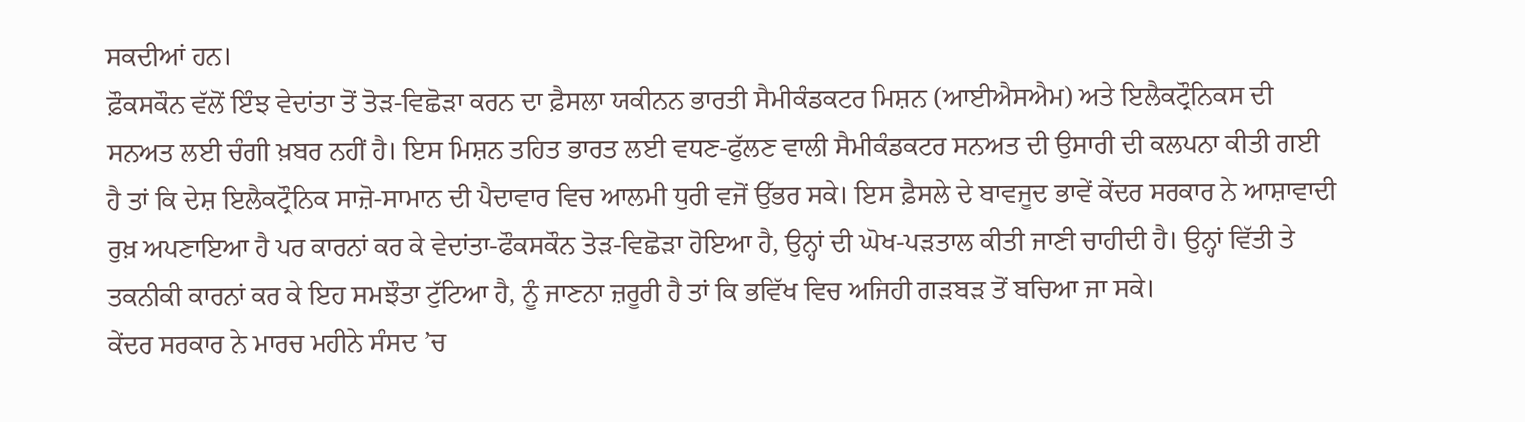ਸਕਦੀਆਂ ਹਨ।
ਫ਼ੌਕਸਕੌਨ ਵੱਲੋਂ ਇੰਝ ਵੇਦਾਂਤਾ ਤੋਂ ਤੋੜ-ਵਿਛੋੜਾ ਕਰਨ ਦਾ ਫ਼ੈਸਲਾ ਯਕੀਨਨ ਭਾਰਤੀ ਸੈਮੀਕੰਡਕਟਰ ਮਿਸ਼ਨ (ਆਈਐਸਐਮ) ਅਤੇ ਇਲੈਕਟ੍ਰੌਨਿਕਸ ਦੀ ਸਨਅਤ ਲਈ ਚੰਗੀ ਖ਼ਬਰ ਨਹੀਂ ਹੈ। ਇਸ ਮਿਸ਼ਨ ਤਹਿਤ ਭਾਰਤ ਲਈ ਵਧਣ-ਫੁੱਲਣ ਵਾਲੀ ਸੈਮੀਕੰਡਕਟਰ ਸਨਅਤ ਦੀ ਉਸਾਰੀ ਦੀ ਕਲਪਨਾ ਕੀਤੀ ਗਈ ਹੈ ਤਾਂ ਕਿ ਦੇਸ਼ ਇਲੈਕਟ੍ਰੌਨਿਕ ਸਾਜ਼ੋ-ਸਾਮਾਨ ਦੀ ਪੈਦਾਵਾਰ ਵਿਚ ਆਲਮੀ ਧੁਰੀ ਵਜੋਂ ਉੱਭਰ ਸਕੇ। ਇਸ ਫ਼ੈਸਲੇ ਦੇ ਬਾਵਜੂਦ ਭਾਵੇਂ ਕੇਂਦਰ ਸਰਕਾਰ ਨੇ ਆਸ਼ਾਵਾਦੀ ਰੁਖ਼ ਅਪਣਾਇਆ ਹੈ ਪਰ ਕਾਰਨਾਂ ਕਰ ਕੇ ਵੇਦਾਂਤਾ-ਫੌਕਸਕੌਨ ਤੋੜ-ਵਿਛੋੜਾ ਹੋਇਆ ਹੈ, ਉਨ੍ਹਾਂ ਦੀ ਘੋਖ-ਪੜਤਾਲ ਕੀਤੀ ਜਾਣੀ ਚਾਹੀਦੀ ਹੈ। ਉਨ੍ਹਾਂ ਵਿੱਤੀ ਤੇ ਤਕਨੀਕੀ ਕਾਰਨਾਂ ਕਰ ਕੇ ਇਹ ਸਮਝੌਤਾ ਟੁੱਟਿਆ ਹੈ, ਨੂੰ ਜਾਣਨਾ ਜ਼ਰੂਰੀ ਹੈ ਤਾਂ ਕਿ ਭਵਿੱਖ ਵਿਚ ਅਜਿਹੀ ਗੜਬੜ ਤੋਂ ਬਚਿਆ ਜਾ ਸਕੇ।
ਕੇਂਦਰ ਸਰਕਾਰ ਨੇ ਮਾਰਚ ਮਹੀਨੇ ਸੰਸਦ ’ਚ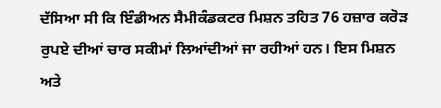ਦੱਸਿਆ ਸੀ ਕਿ ਇੰਡੀਅਨ ਸੈਮੀਕੰਡਕਟਰ ਮਿਸ਼ਨ ਤਹਿਤ 76 ਹਜ਼ਾਰ ਕਰੋੜ ਰੁਪਏ ਦੀਆਂ ਚਾਰ ਸਕੀਮਾਂ ਲਿਆਂਦੀਆਂ ਜਾ ਰਹੀਆਂ ਹਨ। ਇਸ ਮਿਸ਼ਨ ਅਤੇ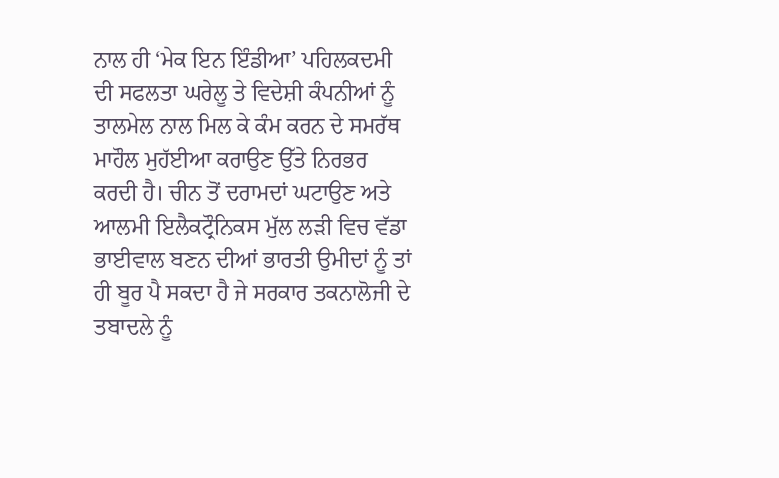ਨਾਲ ਹੀ ‘ਮੇਕ ਇਨ ਇੰਡੀਆ’ ਪਹਿਲਕਦਮੀ ਦੀ ਸਫਲਤਾ ਘਰੇਲੂ ਤੇ ਵਿਦੇਸ਼ੀ ਕੰਪਨੀਆਂ ਨੂੰ ਤਾਲਮੇਲ ਨਾਲ ਮਿਲ ਕੇ ਕੰਮ ਕਰਨ ਦੇ ਸਮਰੱਥ ਮਾਹੌਲ ਮੁਹੱਈਆ ਕਰਾਉਣ ਉੱਤੇ ਨਿਰਭਰ ਕਰਦੀ ਹੈ। ਚੀਨ ਤੋਂ ਦਰਾਮਦਾਂ ਘਟਾਉਣ ਅਤੇ ਆਲਮੀ ਇਲੈਕਟ੍ਰੌਨਿਕਸ ਮੁੱਲ ਲੜੀ ਵਿਚ ਵੱਡਾ ਭਾਈਵਾਲ ਬਣਨ ਦੀਆਂ ਭਾਰਤੀ ਉਮੀਦਾਂ ਨੂੰ ਤਾਂ ਹੀ ਬੂਰ ਪੈ ਸਕਦਾ ਹੈ ਜੇ ਸਰਕਾਰ ਤਕਨਾਲੋਜੀ ਦੇ ਤਬਾਦਲੇ ਨੂੰ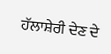ਹੱਲਾਸ਼ੇਰੀ ਦੇਣ ਦੇ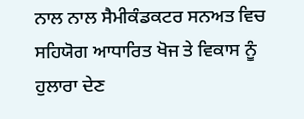ਨਾਲ ਨਾਲ ਸੈਮੀਕੰਡਕਟਰ ਸਨਅਤ ਵਿਚ ਸਹਿਯੋਗ ਆਧਾਰਿਤ ਖੋਜ ਤੇ ਵਿਕਾਸ ਨੂੰ ਹੁਲਾਰਾ ਦੇਣ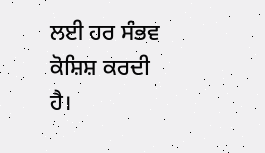ਲਈ ਹਰ ਸੰਭਵ ਕੋਸ਼ਿਸ਼ ਕਰਦੀ ਹੈ।